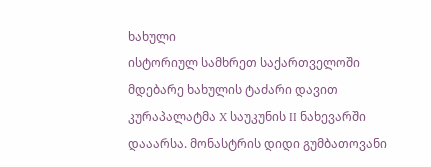ხახული
ისტორიულ სამხრეთ საქართველოში მდებარე ხახულის ტაძარი დავით კურაპალატმა X საუკუნის II ნახევარში დააარსა. მონასტრის დიდი გუმბათოვანი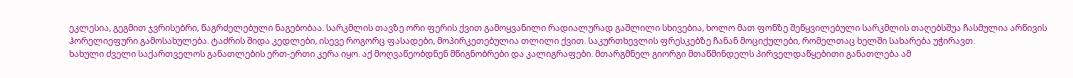ეკლესია, გეგმით ჯვრისებრი, წაგრძელებული ნაგებობაა. სარკმლის თავზე ორი ფერის ქვით გამოყვანილი რადიალურად გაშლილი სხივებია, ხოლო მათ ფონზე შეწყვილებული სარკმლის თაღებსშუა ჩასმულია არწივის ჰორელიეფური გამოსახულება. ტაძრის შიდა კედლები, ისევე როგორც ფასადები, მოპირკეთებულია თლილი ქვით. საკურთხევლის ფრესკებზე ჩანან მოციქულები, რომელთაც ხელში სახარება უჭირავთ.
ხახული ძველი საქართველოს განათლების ერთ-ერთი კერა იყო. აქ მოღვაწეობდნენ მწიგნობრები და კალიგრაფები. მთარგმნელ გიორგი მთაწმინდელს პირველდაწყებითი განათლება ამ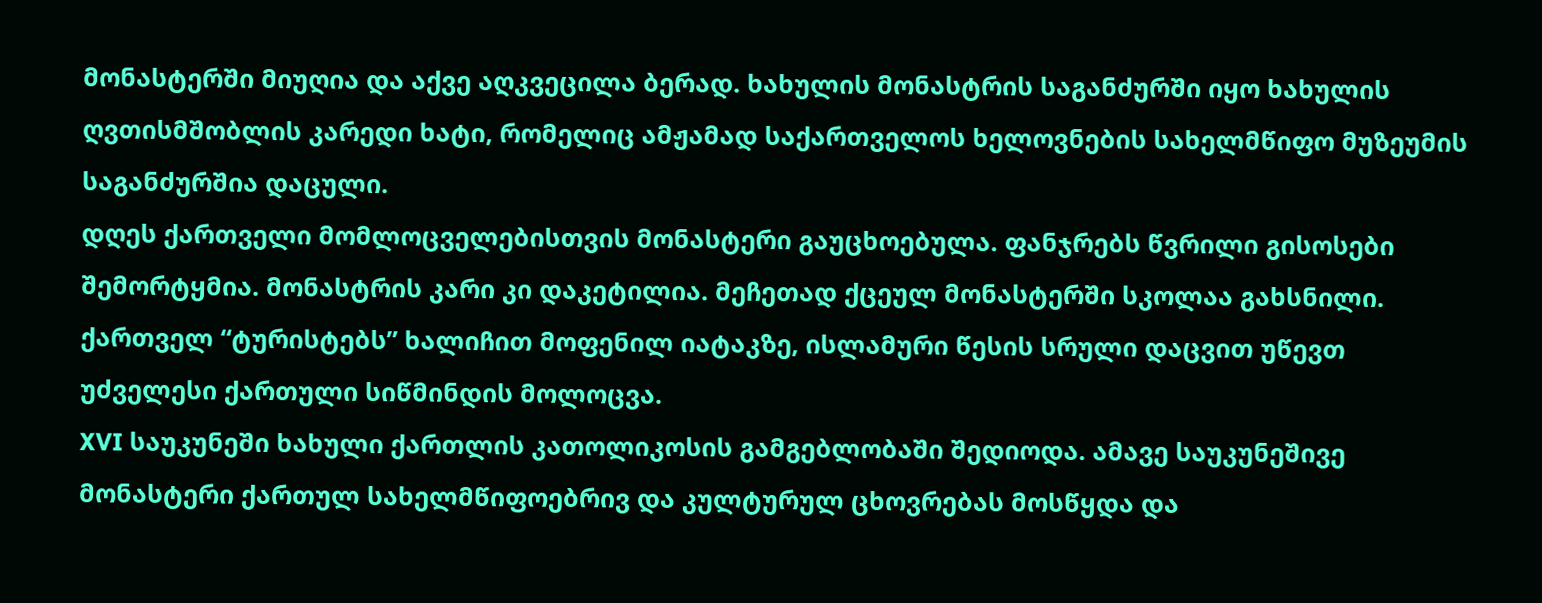მონასტერში მიუღია და აქვე აღკვეცილა ბერად. ხახულის მონასტრის საგანძურში იყო ხახულის ღვთისმშობლის კარედი ხატი, რომელიც ამჟამად საქართველოს ხელოვნების სახელმწიფო მუზეუმის საგანძურშია დაცული.
დღეს ქართველი მომლოცველებისთვის მონასტერი გაუცხოებულა. ფანჯრებს წვრილი გისოსები შემორტყმია. მონასტრის კარი კი დაკეტილია. მეჩეთად ქცეულ მონასტერში სკოლაა გახსნილი. ქართველ “ტურისტებს” ხალიჩით მოფენილ იატაკზე, ისლამური წესის სრული დაცვით უწევთ უძველესი ქართული სიწმინდის მოლოცვა.
XVI საუკუნეში ხახული ქართლის კათოლიკოსის გამგებლობაში შედიოდა. ამავე საუკუნეშივე მონასტერი ქართულ სახელმწიფოებრივ და კულტურულ ცხოვრებას მოსწყდა და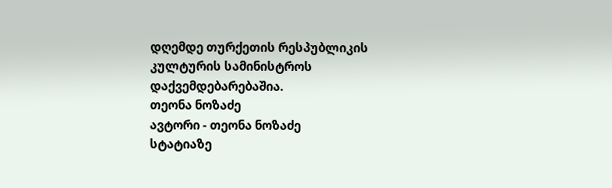დღემდე თურქეთის რესპუბლიკის კულტურის სამინისტროს დაქვემდებარებაშია.
თეონა ნოზაძე
ავტორი - თეონა ნოზაძე
სტატიაზე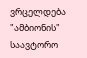ვრცელდება "ამბიონის" საავტორო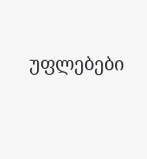უფლებები